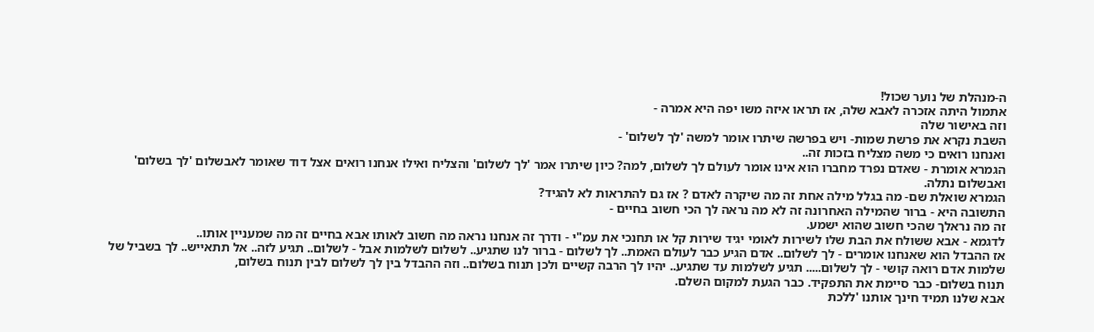ה-מנהלת של נוער שכול!
אתמול היתה אזכרה לאבא שלה, אז תראו איזה משו יפה היא אמרה -
וזה באישור שלה
השבת נקרא את פרשת שמות- ויש בפרשה שיתרו אומר למשה 'לך לשלום' -
ואנחנו רואים כי משה מצליח בזכות זה..
הגמרא אומרת - שאדם נפרד מחברו הוא אינו אומר לעולם לך לשלום, למה? כיון שיתרו אמר 'לך לשלום' והצליח ואילו אנחנו רואים אצל דוד שאומר לאבשלום 'לך בשלום' ואבשלום נתלה.
הגמרא שואלת שם- מה בגלל מילה אחת זה מה שיקרה לאדם ? אז גם להתראות לא להגיד?
התשובה היא - ברור שהמילה האחרונה זה לא מה נראה לך הכי חשוב בחיים -
זה מה נראלך שהכי חשוב שהוא ישמע.
לדגמא - אבא ששולח את הבת שלו לשירות לאומי יגיד שירות קל או תחנכי את עמ"י - ודרך זה אנחנו נראה מה חשוב לאותו אבא בחיים זה מה שמעניין אותו..
אז ההבדל הוא שאנחנו אומרים - לך לשלום.. אדם הגיע כבר לעולם האמת.. לך לשלום - ברור לנו שתגיע.. לשלום לשלמות אבל - לשלום.. תגיע לזה.. אל תתאייש.. לך בשביל של שלמות אדם רואה קושי - לך לשלום..... תגיע לשלמות עד שתגיע.. יהיו לך הרבה קשיים ולכן תנוח בשלום.. וזה ההבדל בין לך לשלום לבין תנוח בשלום,
תנוח בשלום- כבר סיימת את התפקיד. כבר הגעת למקום השלם.
אבא שלנו תמיד חינך אותנו 'ללכת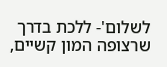לשלום'- ללכת בדרך שרצופה המון קשיים,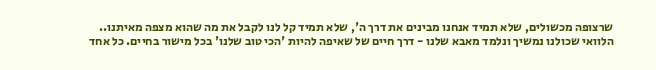שרצופה מכשולים, שלא תמיד אנחנו מבינים את דרך ה', שלא תמיד קל לנו לקבל את מה שהוא מצפה מאיתנו..
הלוואי שכולנו נמשיך ונלמד מאבא שלנו - דרך חיים של שאיפה להיות 'הכי טוב שלנו' בכל מישור בחיים. כל אחד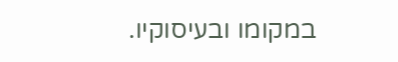במקומו ובעיסוקיו.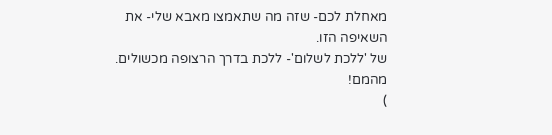מאחלת לכם- שזה מה שתאמצו מאבא שלי- את השאיפה הזו.
של 'ללכת לשלום'- ללכת בדרך הרצופה מכשולים.
מהמם!
)